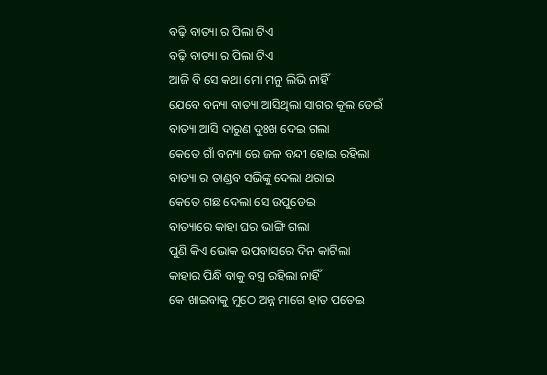ବଢ଼ି ବାତ୍ୟା ର ପିଲା ଟିଏ
ବଢ଼ି ବାତ୍ୟା ର ପିଲା ଟିଏ
ଆଜି ବି ସେ କଥା ମୋ ମନୁ ଲିଭି ନାହିଁ
ଯେବେ ବନ୍ୟା ବାତ୍ୟା ଆସିଥିଲା ସାଗର କୂଲ ଡେଇଁ
ବାତ୍ୟା ଆସି ଦାରୁଣ ଦୁଃଖ ଦେଇ ଗଲା
କେତେ ଗାଁ ବନ୍ୟା ରେ ଜଳ ବନ୍ଦୀ ହୋଇ ରହିଲା
ବାତ୍ୟା ର ତାଣ୍ଡବ ସଭିଙ୍କୁ ଦେଲା ଥରାଇ
କେତେ ଗଛ ଦେଲା ସେ ଉପୁଡେଇ
ବାତ୍ୟାରେ କାହା ଘର ଭାଙ୍ଗି ଗଲା
ପୁଣି କିଏ ଭୋକ ଉପବାସରେ ଦିନ କାଟିଲା
କାହାର ପିନ୍ଧି ବାକୁ ବସ୍ତ୍ର ରହିଲା ନାହିଁ
କେ ଖାଇବାକୁ ମୁଠେ ଅନ୍ନ ମାଗେ ହାତ ପତେଇ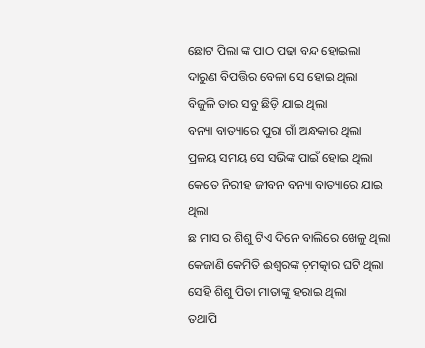ଛୋଟ ପିଲା ଙ୍କ ପାଠ ପଢା ବନ୍ଦ ହୋଇଲା
ଦାରୁଣ ବିପତ୍ତିର ବେଳା ସେ ହୋଇ ଥିଲା
ବିଜୁଳି ତାର ସବୁ ଛିଡ଼ି ଯାଇ ଥିଲା
ବନ୍ୟା ବାତ୍ୟାରେ ପୁରା ଗାଁ ଅନ୍ଧକାର ଥିଲା
ପ୍ରଳୟ ସମୟ ସେ ସଭିଙ୍କ ପାଇଁ ହୋଇ ଥିଲା
କେତେ ନିରୀହ ଜୀବନ ବନ୍ୟା ବାତ୍ୟାରେ ଯାଇ ଥିଲା
ଛ ମାସ ର ଶିଶୁ ଟିଏ ଦିନେ ବାଲିରେ ଖେଳୁ ଥିଲା
କେଜାଣି କେମିତି ଈଶ୍ୱରଙ୍କ ଚ଼ମତ୍କାର ଘଟି ଥିଲା
ସେହି ଶିଶୁ ପିତା ମାତାଙ୍କୁ ହରାଇ ଥିଲା
ତଥାପି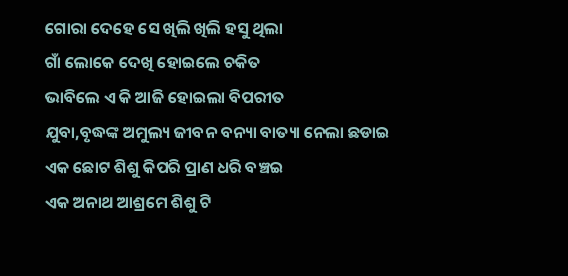ଗୋରା ଦେହେ ସେ ଖିଲି ଖିଲି ହସୁ ଥିଲା
ଗାଁ ଲୋକେ ଦେଖି ହୋଇଲେ ଚକିତ
ଭାବିଲେ ଏ କି ଆଜି ହୋଇଲା ବିପରୀତ
ଯୁବା,ବୃଦ୍ଧଙ୍କ ଅମୁଲ୍ୟ ଜୀବନ ବନ୍ୟା ବାତ୍ୟା ନେଲା ଛଡାଇ
ଏକ ଛୋଟ ଶିଶୁ କିପରି ପ୍ରାଣ ଧରି ବଞ୍ଚଇ
ଏକ ଅନାଥ ଆଶ୍ରମେ ଶିଶୁ ଟି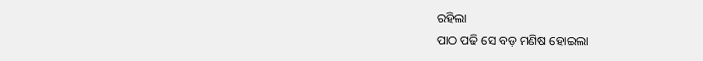ରହିଲା
ପାଠ ପଢି ସେ ବଡ଼ ମଣିଷ ହୋଇଲା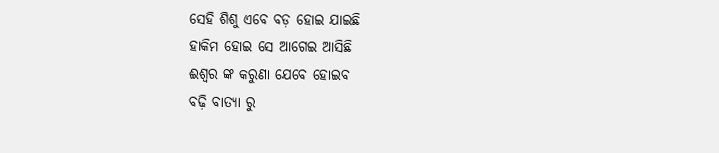ସେହି ଶିଶୁ ଏବେ ବଡ଼ ହୋଇ ଯାଇଛି
ହାକିମ ହୋଇ ସେ ଆଗେଇ ଆସିଛି
ଈଶ୍ୱର ଙ୍କ କରୁଣା ଯେବେ ହୋଇବ
ବଢ଼ି ବାତ୍ୟା ରୁ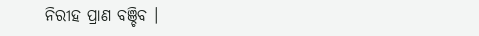ନିରୀହ ପ୍ରାଣ ବଞ୍ଚିବ ।